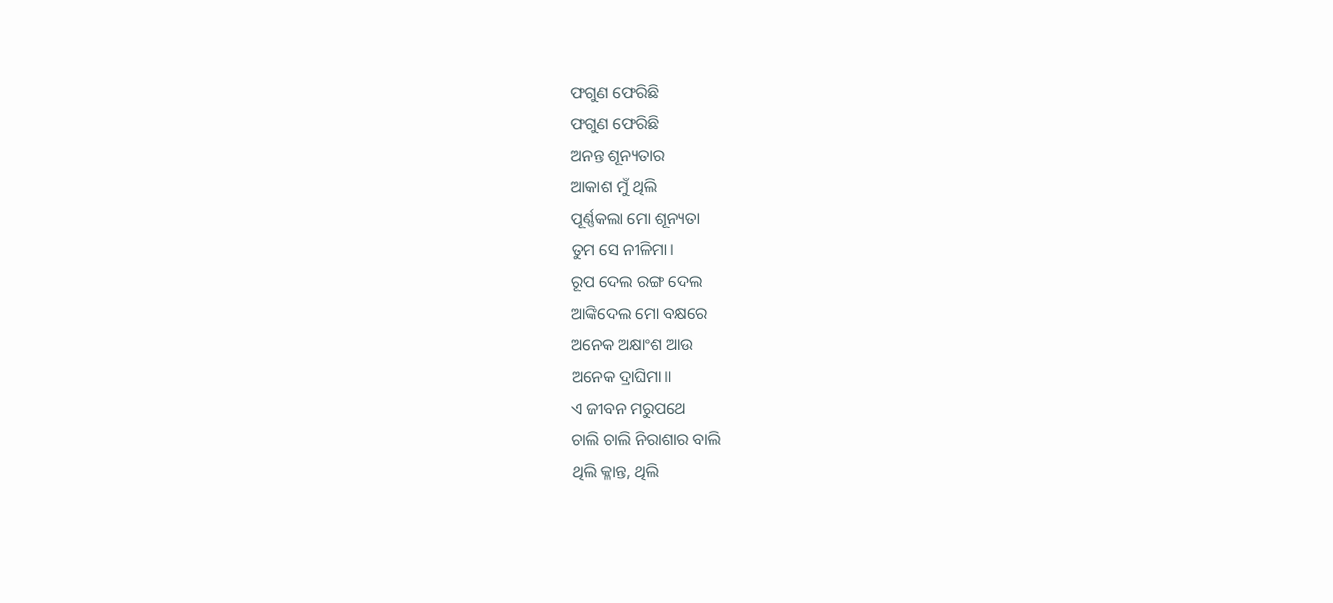ଫଗୁଣ ଫେରିଛି
ଫଗୁଣ ଫେରିଛି
ଅନନ୍ତ ଶୂନ୍ୟତାର
ଆକାଶ ମୁଁ ଥିଲି
ପୂର୍ଣ୍ଣକଲା ମୋ ଶୂନ୍ୟତା
ତୁମ ସେ ନୀଳିମା।
ରୂପ ଦେଲ ରଙ୍ଗ ଦେଲ
ଆଙ୍କିଦେଲ ମୋ ବକ୍ଷରେ
ଅନେକ ଅକ୍ଷାଂଶ ଆଉ
ଅନେକ ଦ୍ରାଘିମା॥
ଏ ଜୀବନ ମରୁପଥେ
ଚାଲି ଚାଲି ନିରାଶାର ବାଲି
ଥିଲି କ୍ଳାନ୍ତ, ଥିଲି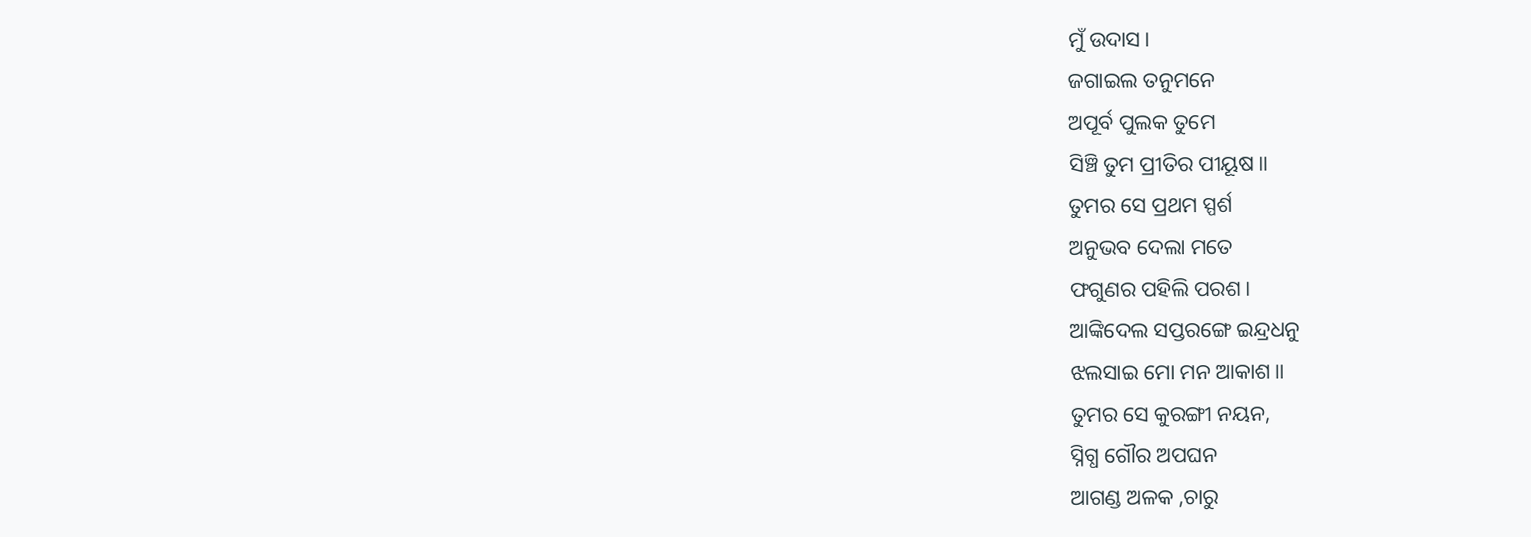ମୁଁ ଉଦାସ।
ଜଗାଇଲ ତନୁମନେ
ଅପୂର୍ବ ପୁଲକ ତୁମେ
ସିଞ୍ଚି ତୁମ ପ୍ରୀତିର ପୀୟୂଷ॥
ତୁମର ସେ ପ୍ରଥମ ସ୍ପର୍ଶ
ଅନୁଭବ ଦେଲା ମତେ
ଫଗୁଣର ପହିଲି ପରଶ।
ଆଙ୍କିଦେଲ ସପ୍ତରଙ୍ଗେ ଇନ୍ଦ୍ରଧନୁ
ଝଲସାଇ ମୋ ମନ ଆକାଶ॥
ତୁମର ସେ କୁରଙ୍ଗୀ ନୟନ,
ସ୍ନିଗ୍ଧ ଗୌର ଅପଘନ
ଆଗଣ୍ଡ ଅଳକ ,ଚାରୁ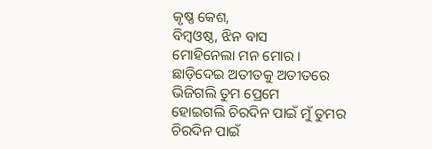କୃଷ୍ଣ କେଶ,
ବିମ୍ବଓଷ୍ଠ, ଝିନ ବାସ
ମୋହିନେଲା ମନ ମୋର।
ଛାଡ଼ିଦେଇ ଅତୀତକୁ ଅତୀତରେ
ଭିଜିଗଲି ତୁମ ପ୍ରେମେ
ହୋଇଗଲି ଚିରଦିନ ପାଇଁ ମୁଁ ତୁମର
ଚିରଦିନ ପାଇଁ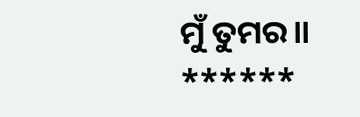ମୁଁ ତୁମର॥
******